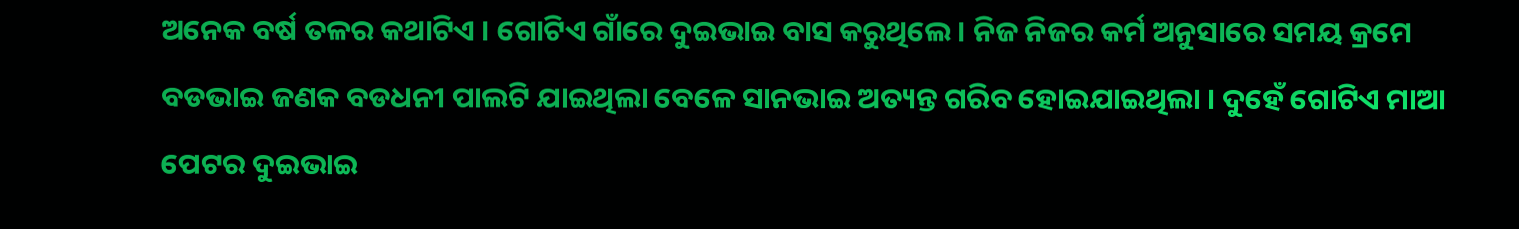ଅନେକ ବର୍ଷ ତଳର କଥାଟିଏ । ଗୋଟିଏ ଗାଁରେ ଦୁଇଭାଇ ବାସ କରୁଥିଲେ । ନିଜ ନିଜର କର୍ମ ଅନୁସାରେ ସମୟ କ୍ରମେ ବଡଭାଇ ଜଣକ ବଡଧନୀ ପାଲଟି ଯାଇଥିଲା ବେଳେ ସାନଭାଇ ଅତ୍ୟନ୍ତ ଗରିବ ହୋଇଯାଇଥିଲା । ଦୁହେଁ ଗୋଟିଏ ମାଆ ପେଟର ଦୁଇଭାଇ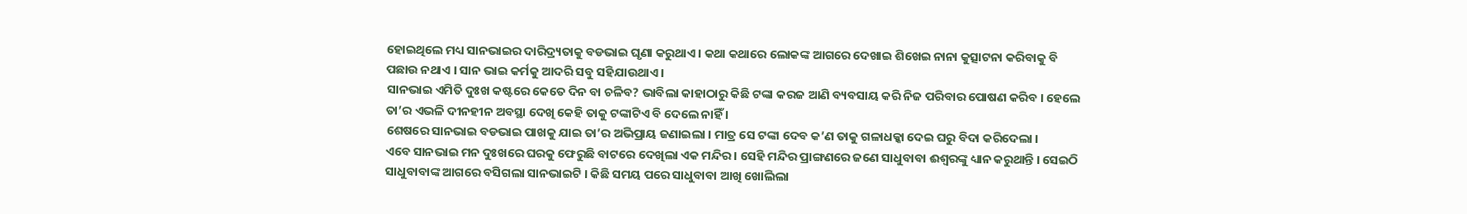ହୋଇଥିଲେ ମଧ୍ୟ ସାନଭାଇର ଦାରିଦ୍ର୍ୟତାକୁ ବଡଭାଇ ଘୃଣା କରୁଥାଏ । କଥା କଥାରେ ଲୋକଙ୍କ ଆଗରେ ଦେଖାଇ ଶିଖେଇ ନାନା କୁତ୍ସାଟନା କରିବାକୁ ବି ପଛାଉ ନଥାଏ । ସାନ ଭାଇ କର୍ମକୁ ଆଦରି ସବୁ ସହିଯାଉଥାଏ ।
ସାନଭାଇ ଏମିତି ଦୁଃଖ କଷ୍ଟରେ କେତେ ଦିନ ବା ଚଳିବ? ଭାବିଲା କାହାଠାରୁ କିଛି ଟଙ୍କା କରଜ ଆଣି ବ୍ୟବସାୟ କରି ନିଜ ପରିବାର ପୋଷଣ କରିବ । ହେଲେ ତା’ର ଏଭଳି ଦୀନହୀନ ଅବସ୍ଥା ଦେଖି କେହି ତାକୁ ଟଙ୍କାଟିଏ ବି ଦେଲେ ନାହିଁ ।
ଶେଷରେ ସାନଭାଇ ବଡଭାଇ ପାଖକୁ ଯାଇ ତା’ର ଅଭିପ୍ରାୟ ଜଣାଇଲା । ମାତ୍ର ସେ ଟଙ୍କା ଦେବ କ’ଣ ତାକୁ ଗଳାଧକ୍କା ଦେଇ ଘରୁ ବିଦା କରିଦେଲା ।
ଏବେ ସାନଭାଇ ମନ ଦୁଃଖରେ ଘରକୁ ଫେରୁଛି ବାଟରେ ଦେଖିଲା ଏକ ମନ୍ଦିର । ସେହି ମନ୍ଦିର ପ୍ରାଙ୍ଗଣରେ ଜଣେ ସାଧୁବାବା ଈଶ୍ୱରଙ୍କୁ ଧ୍ୟାନ କରୁଥାନ୍ତି । ସେଇଠି ସାଧୁବାବାଙ୍କ ଆଗରେ ବସିଗଲା ସାନଭାଇଟି । କିଛି ସମୟ ପରେ ସାଧୁବାବା ଆଖି ଖୋଲିଲା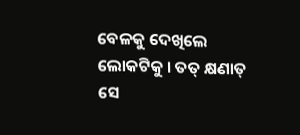ବେଳକୁ ଦେଖିଲେ ଲୋକଟିକୁ । ତତ୍ କ୍ଷଣାତ୍ ସେ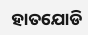ହାତଯୋଡି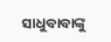ସାଧୁବାବାଙ୍କୁ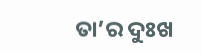ତା’ର ଦୁଃଖ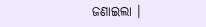ଜଣାଇଲା ।